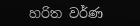හරිත වර්ණ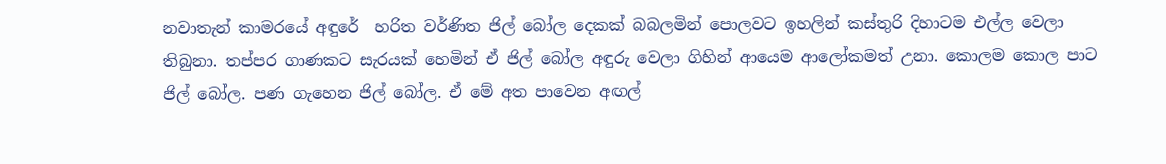නවාතැන් කාමරයේ අඳුරේ  හරිත වර්ණිත ජිල් බෝල දෙකක් බබලමින් පොලවට ඉහලින් කස්තුරි දිහාටම එල්ල වෙලා තිබුනා. තප්පර ගාණකට සැරයක් හෙමින් ඒ ජිල් බෝල අඳුරු වෙලා ගිහින් ආයෙම ආලෝකමත් උනා. කොලම කොල පාට ජිල් බෝල. පණ ගැහෙන ජිල් බෝල. ඒ මේ අත පාවෙන අඟල්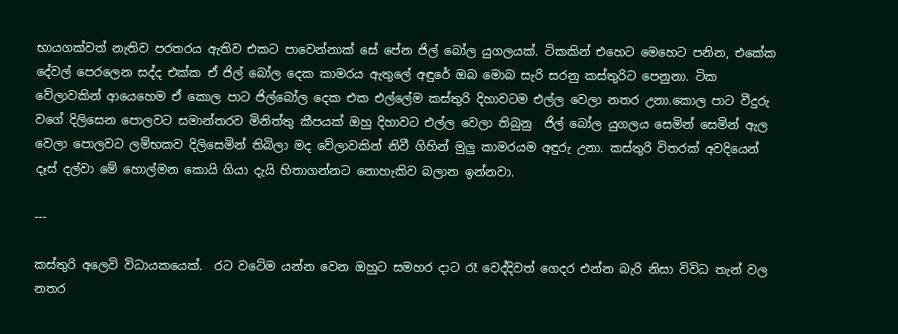භායගක්වත් නැතිව පරතරය ඇතිව එකට පාවෙන්නාක් සේ පේන ජිල් බෝල යුගලයක්. ටිකකින් එහෙට මෙහෙට පනින, එකේක දේවල් පෙරලෙන සද්ද එක්ක ඒ ජිල් බෝල දෙක කාමරය ඇතුලේ අඳුරේ ඔබ මොබ සැරි සරනු කස්තුරිට පෙනුනා. ටික වේලාවකින් ආයෙහෙම ඒ කොල පාට ජිල්බෝල දෙක එක එල්ලේම කස්තුරි දිහාවටම එල්ල වෙලා නතර උනා.කොල පාට වීදුරු වගේ දිලිසෙන පොලවට සමාන්තරව මිනිත්තු කීපයක් ඔහු දිහාවට එල්ල වෙලා තිබුනු  ජිල් බෝල යුගලය සෙමින් සෙමින් ඇල වෙලා පොලවට ලම්භකව දිලිසෙමින් තිබිලා මද වේලාවකින් නිවී ගිහින් මුලු කාමරයම අඳුරු උනා. කස්තුරි විතරක් අවදියෙන් දෑස් දල්වා මේ හොල්මන කොයි ගියා දැයි හිතාගන්නට නොහැකිව බලාන ඉන්නවා.

---

කස්තුරි අලෙවි විධායකයෙක්.  රට වටේම යන්න වෙන ඔහුට සමහර දාට රෑ වෙද්දිවත් ගෙදර එන්න බැරි නිසා විවිධ තැන් වල නතර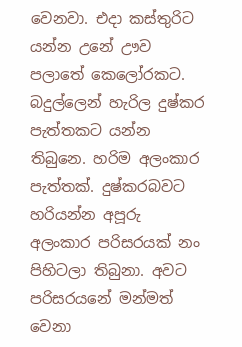වෙනවා. එදා කස්තුරිට යන්න උනේ ඌව පලාතේ කෙලෝරකට. බදුල්ලෙන් හැරිල දුෂ්කර පැත්තකට යන්න තිබුනෙ. හරිම අලංකාර පැත්තක්. දුෂ්කරබවට හරියන්න අපූරු අලංකාර පරිසරයක් නං පිහිටලා තිබුනා. අවට පරිසරයනේ මන්මත් වෙනා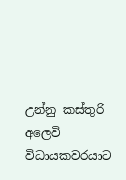උන්නු කස්තුරි අලෙවි විධායකවරයාට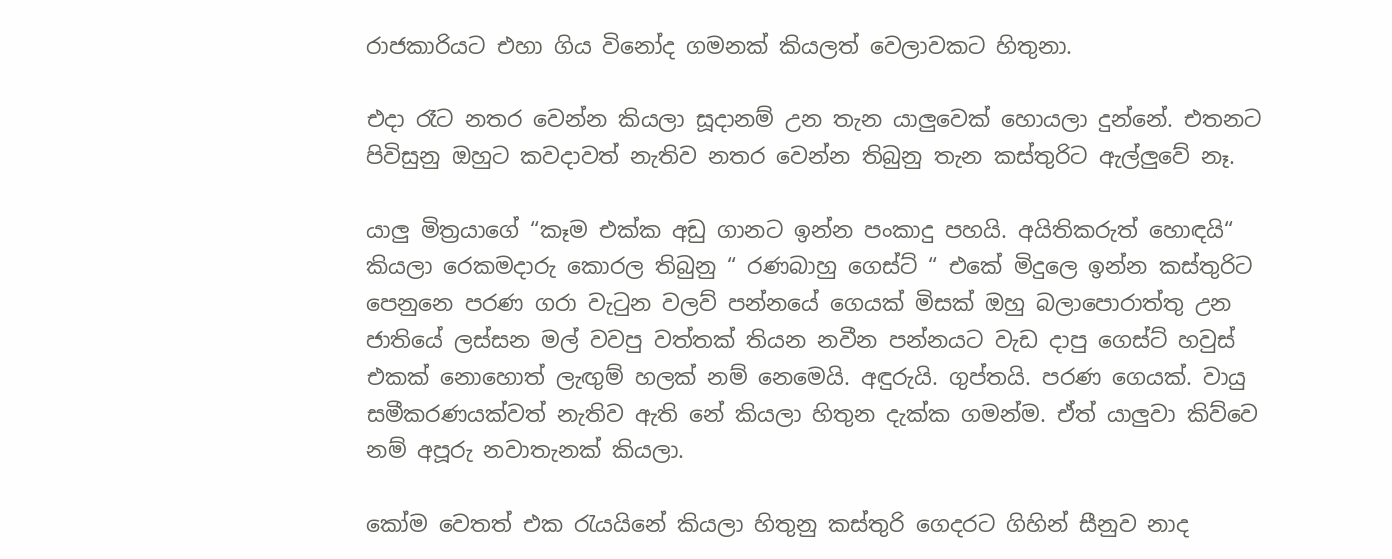රාජකාරියට එහා ගිය විනෝද ගමනක් කියලත් වෙලාවකට හිතුනා.

එදා රෑට නතර වෙන්න කියලා සූදානම් උන තැන යාලුවෙක් හොයලා දුන්නේ. එතනට පිවිසුනු ඔහුට කවදාවත් නැතිව නතර වෙන්න තිබුනු තැන කස්තුරිට ඇල්ලුවේ නෑ.

යාලු මිත්‍රයාගේ “කෑම එක්ක අඩු ගානට ඉන්න පංකාදු පහයි. අයිතිකරුත් හොඳයි“  කියලා රෙකමදාරු කොරල තිබුනු “ රණබාහු ගෙස්ට් “ එකේ මිදුලෙ ඉන්න කස්තුරිට පෙනුනෙ පරණ ගරා වැටුන වලව් පන්නයේ ගෙයක් මිසක් ඔහු බලාපොරාත්තු උන ජාතියේ ලස්සන මල් වවපු වත්තක් තියන නවීන පන්නයට වැඩ දාපු ගෙස්ට් හවුස් එකක් නොහොත් ලැඟුම් හලක් නම් නෙමෙයි. අඳුරුයි. ගුප්තයි. පරණ ගෙයක්. වායු සමීකරණයක්වත් නැතිව ඇති නේ කියලා හිතුන දැක්ක ගමන්ම. ඒත් යාලුවා කිව්වෙ නම් අපූරු නවාතැනක් කියලා.

කෝම වෙතත් එක රැයයිනේ කියලා හිතුනු කස්තුරි ගෙදරට ගිහින් සීනුව නාද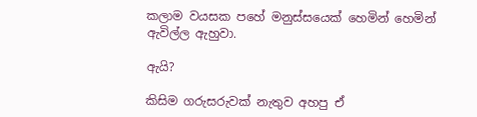කලාම වයසක පහේ මනුස්සයෙක් හෙමින් හෙමින් ඇවිල්ල ඇහුවා.

ඇයි?

කිසිම ගරුසරුවක් නැතුව අහපු ඒ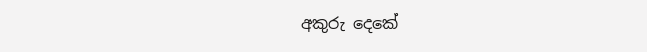අකුරු දෙකේ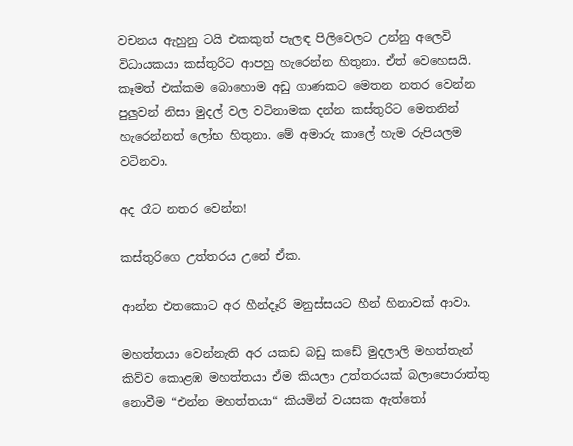වචනය ඇහුනු ටයි එකකුත් පැලඳ පිලිවෙලට උන්නු අලෙවි විධායකයා කස්තුරිට ආපහු හැරෙන්න හිතුනා. ඒත් වෙහෙසයි. කෑමත් එක්කම බොහොම අඩු ගාණකට මෙතන නතර වෙන්න පුලුවන් නිසා මුදල් වල වටිනාමක දන්න කස්තුරිට මෙතනින් හැරෙන්නත් ලෝභ හිතුනා. මේ අමාරු කාලේ හැම රුපියලම වටිනවා.

අද රෑට නතර වෙන්න!

කස්තුරිගෙ උත්තරය උනේ ඒක.

ආන්න එතකොට අර හීන්දෑරි මනුස්සයට හීන් හිනාවක් ආවා.

මහත්තයා වෙන්නැති අර යකඩ බඩු කඩේ මුදලාලි මහත්තැන් කිව්ව කොළඹ මහත්තයා ඒම කියලා උත්තරයක් බලාපොරාත්තු නොවීම “එන්න මහත්තයා“ කියමින් වයසක ඇත්තෝ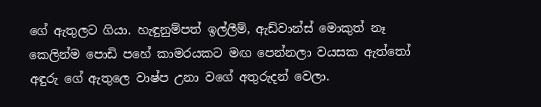ගේ ඇතුලට ගියා. හැඳුනුම්පත් ඉල්ලීම්, ඇඩ්වාන්ස් මොකුත් නෑ කෙලින්ම පොඩි පහේ කාමරයකට මඟ පෙන්නලා වයසක ඇත්තෝ අඳුරු ගේ ඇතුලෙ වාෂ්ප උනා වගේ අතුරුදන් වෙලා.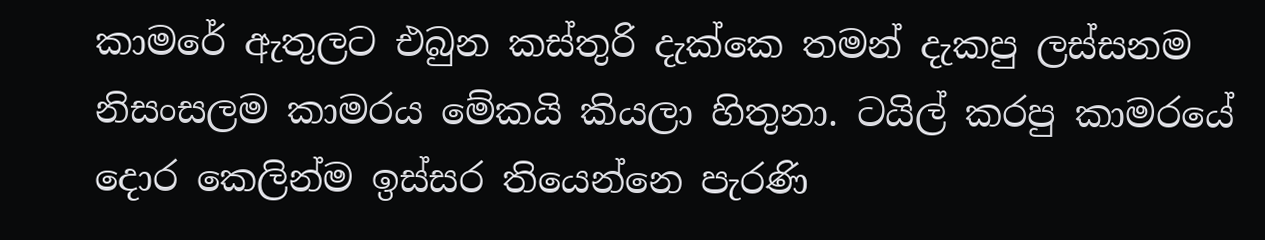කාමරේ ඇතුලට එබුන කස්තුරි දැක්කෙ තමන් දැකපු ලස්සනම නිසංසලම කාමරය මේකයි කියලා හිතුනා. ටයිල් කරපු කාමරයේ දොර කෙලින්ම ඉස්සර තියෙන්නෙ පැරණි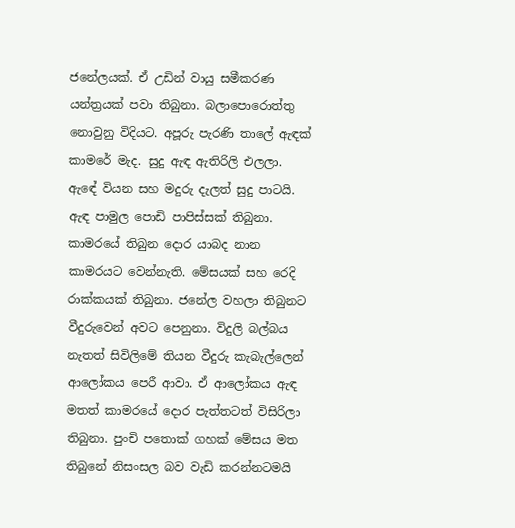ජනේලයක්. ඒ උඩින් වායු සමීකරණ යන්ත්‍රයක් පවා තිබුනා. බලාපොරොත්තු නොවුනු විදියට. අපූරු පැරණි තාලේ ඇඳක් කාමරේ මැද. සුදු ඇඳ ඇතිරිලි එලලා. ඇඳේ වියන සහ මදුරු දැලත් සුදු පාටයි. ඇඳ පාමුල පොඩි පාපිස්සක් තිබුනා. කාමරයේ තිබුන දොර යාබද නාන කාමරයට වෙන්නැති. මේසයක් සහ රෙදි රාක්කයක් තිබුනා. ජනේල වහලා තිබුනට වීදුරුවෙන් අවට පෙනුනා. විදුලි බල්බය නැතත් සිවිලිමේ තියන වීදුරු කැබැල්ලෙන් ආලෝකය පෙරී ආවා. ඒ ආලෝකය ඇඳ මතත් කාමරයේ දොර පැත්තටත් විසිරිලා තිබුනා. පුංචි පතොක් ගහක් මේසය මත තිබුනේ නිසංසල බව වැඩි කරන්නටමයි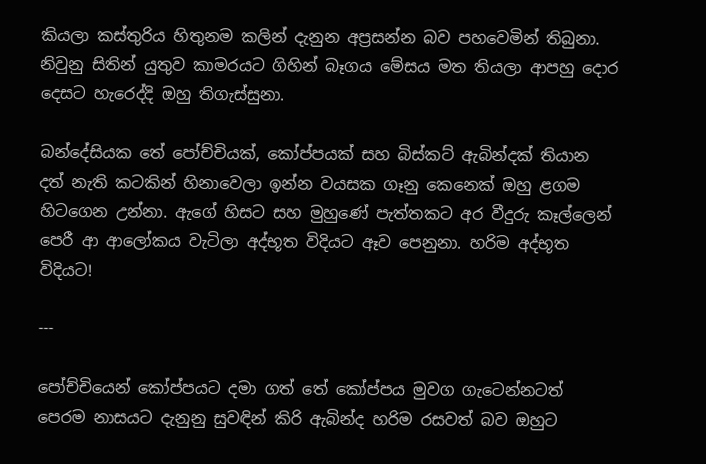කියලා කස්තුරිය හිතුනම කලින් දැනුන අප්‍රසන්න බව පහවෙමින් තිබුනා. නිවුනු සිතින් යුතුව කාමරයට ගිහින් බෑගය මේසය මත තියලා ආපහු දොර දෙසට හැරෙද්දි ඔහු තිගැස්සුනා.

බන්දේසියක තේ පෝච්චියක්, කෝප්පයක් සහ බිස්කට් ඇබින්දක් තියාන දත් නැති කටකින් හිනාවෙලා ඉන්න වයසක ගෑනු කෙනෙක් ඔහු ළගම හිටගෙන උන්නා. ඇගේ හිසට සහ මුහුණේ පැත්තකට අර වීදුරු කෑල්ලෙන් පෙරී ආ ආලෝකය වැටිලා අද්භූත විදියට ඈව පෙනුනා. හරිම අද්භූත විදියට!

---

පෝච්චියෙන් කෝප්පයට දමා ගත් තේ කෝප්පය මුවග ගැටෙන්නටත් පෙරම නාසයට දැනුනු සුවඳින් කිරි ඇබින්ද හරිම රසවත් බව ඔහුට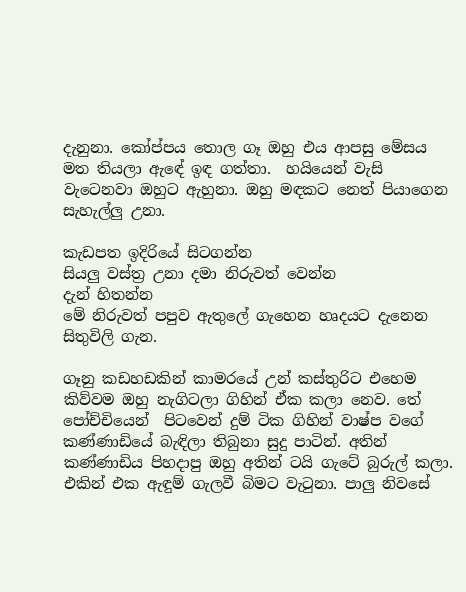දැනුනා. කෝප්පය තොල ගෑ ඔහු එය ආපසු මේසය මත තියලා ඇඳේ ඉඳ ගත්තා.  හයියෙන් වැසි වැටෙනවා ඔහුට ඇහුනා. ඔහු මඳකට නෙත් පියාගෙන සැහැල්ලු උනා.

කැඩපත ඉදිරියේ සිටගන්න
සියලු වස්ත්‍ර උනා දමා නිරුවත් වෙන්න
දැන් හිතන්න
මේ නිරුවත් පපුව ඇතුලේ ගැහෙන හෘදයට දැනෙන
සිතුවිලි ගැන.

ගෑනු කඩහඩකින් කාමරයේ උන් කස්තුරිට එහෙම කිව්වම ඔහු නැගිටලා ගිහින් ඒක කලා නෙව. තේ පෝච්චියෙන්  පිටවෙන් දුම් ටික ගිහින් වාෂ්ප වගේ කණ්ණාඩියේ බැඳිලා තිබුනා සුදු පාටින්. අතින් කණ්ණාඩිය පිහදාපු ඔහු අතින් ටයි ගැටේ බුරුල් කලා. එකින් එක ඇඳුම් ගැලවී බිමට වැටුනා. පාලු නිවසේ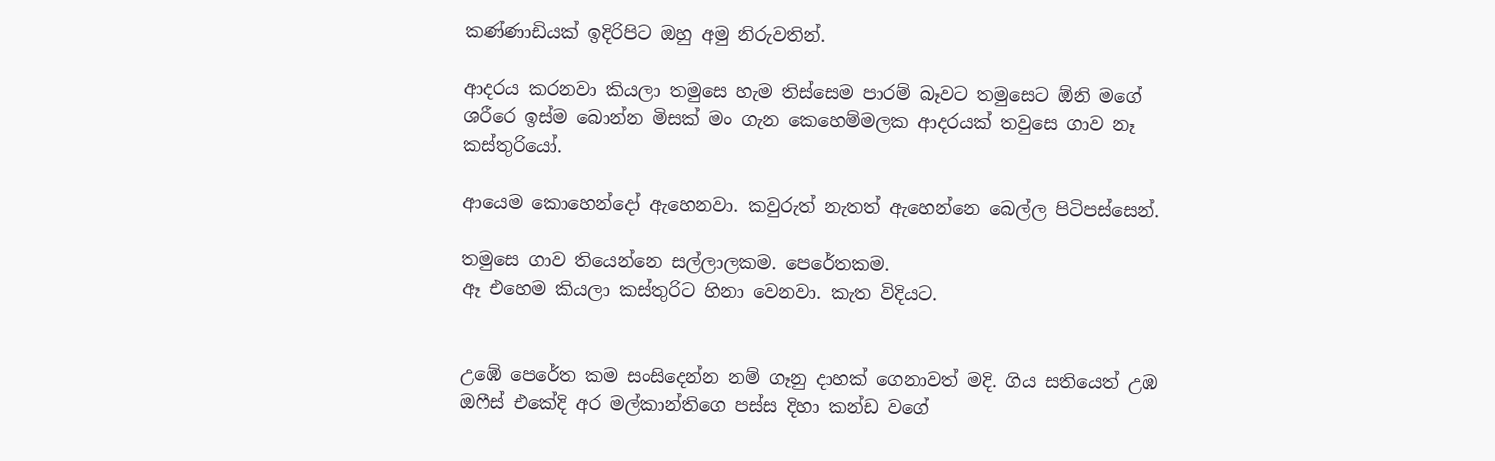කණ්ණාඩියක් ඉදිරිපිට ඔහු අමු නිරුවතින්.

ආදරය කරනවා කියලා තමුසෙ හැම තිස්සෙම පාරම් බෑවට තමුසෙට ඕනි මගේ ශරීරෙ ඉස්ම බොන්න මිසක් මං ගැන කෙහෙම්මලක ආදරයක් තවුසෙ ගාව නෑ කස්තුරියෝ.

ආයෙම කොහෙන්දෝ ඇහෙනවා. කවුරුත් නැතත් ඇහෙන්නෙ බෙල්ල පිටිපස්සෙන්.

තමුසෙ ගාව තියෙන්නෙ සල්ලාලකම. පෙරේතකම.
ඈ එහෙම කියලා කස්තුරිට හිනා වෙනවා. කැත විදියට.


උඹේ පෙරේත කම සංසිදෙන්න නම් ගෑනු දාහක් ගෙනාවත් මදි. ගිය සතියෙත් උඹ ඔෆීස් එකේදි අර මල්කාන්තිගෙ පස්ස දිහා කන්ඩ වගේ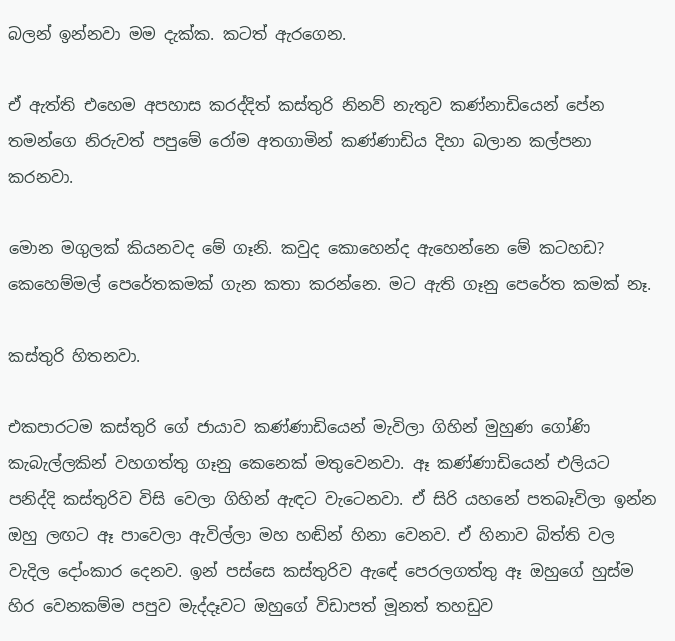බලන් ඉන්නවා මම දැක්ක. කටත් ඇරගෙන.

ඒ ඇත්ති එහෙම අපහාස කරද්දිත් කස්තුරි නිනව් නැතුව කණ්නාඩියෙන් පේන තමන්ගෙ නිරුවත් පපුමේ රෝම අතගාමින් කණ්ණාඩිය දිහා බලාන කල්පනා කරනවා.

මොන මගුලක් කියනවද මේ ගෑනි. කවුද කොහෙන්ද ඇහෙන්නෙ මේ කටහඩ?
කෙහෙම්මල් පෙරේතකමක් ගැන කතා කරන්නෙ. මට ඇති ගෑනු පෙරේත කමක් නෑ.

කස්තුරි හිතනවා.

එකපාරටම කස්තුරි ගේ ජායාව කණ්ණාඩියෙන් මැවිලා ගිහින් මුහුණ ගෝණි කැබැල්ලකින් වහගත්තු ගෑනු කෙනෙක් මතුවෙනවා. ඈ කණ්ණාඩියෙන් එලියට පනිද්දි කස්තුරිව විසි වෙලා ගිහින් ඇඳට වැටෙනවා. ඒ සිරි යහනේ පතබෑවිලා ඉන්න ඔහු ලඟට ඈ පාවෙලා ඇවිල්ලා මහ හඬින් හිනා වෙනව. ඒ හිනාව බිත්ති වල  වැදිල දෝංකාර දෙනව. ඉන් පස්සෙ කස්තුරිව ඇඳේ පෙරලගත්තු ඈ ඔහුගේ හුස්ම හිර වෙනකම්ම පපුව මැද්දෑවට ඔහුගේ විඩාපත් මූනත් තහඩුව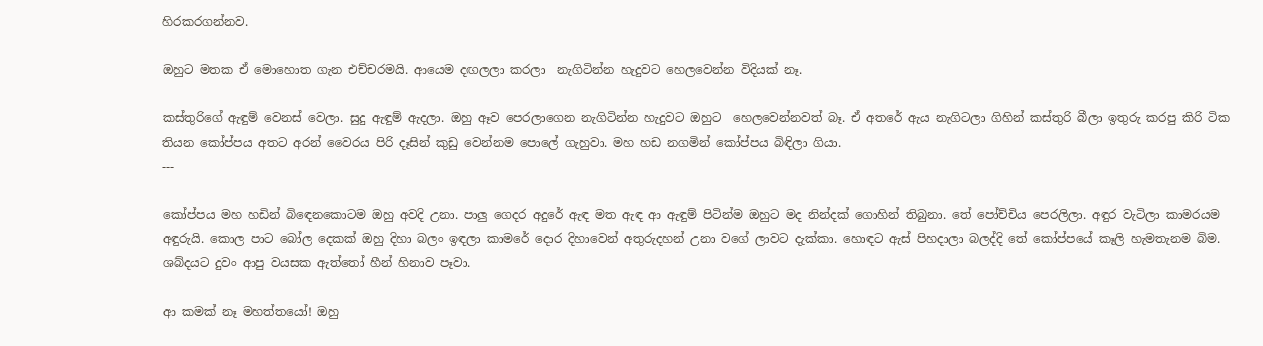හිරකරගන්නව.

ඔහුට මතක ඒ මොහොත ගැන එච්චරමයි. ආයෙම දඟලලා කරලා  නැගිටින්න හැදුවට හෙලවෙන්න විදියක් නෑ.

කස්තුරිගේ ඇඳුම් වෙනස් වෙලා. සුදු ඇඳුම් ඇදලා. ඔහු ඈව පෙරලාගෙන නැගිටින්න හැදුවට ඔහුට  හෙලවෙන්නවත් බෑ. ඒ අතරේ ඇය නැගිටලා ගිහින් කස්තුරි බීලා ඉතුරු කරපු කිරි ටික තියන කෝප්පය අතට අරන් වෛරය පිරි දෑසින් කුඩු වෙන්නම පොලේ ගැහුවා. මහ හඩ නගමින් කෝප්පය බිඳිලා ගියා.
---

කෝප්පය මහ හඩින් බිඳෙනකොටම ඔහු අවදි උනා. පාලු ගෙදර අදුරේ ඇඳ මත ඇඳ ආ ඇඳුම් පිටින්ම ඔහුට මද නින්දක් ගොහින් තිබුනා. තේ පෝච්චිය පෙරලිලා. අඳුර වැටිලා කාමරයම අඳුරුයි. කොල පාට බෝල දෙකක් ඔහු දිහා බලං ඉඳලා කාමරේ දොර දිහාවෙන් අතුරුදහන් උනා වගේ ලාවට දැක්කා. හොඳට ඇස් පිහදාලා බලද්දි තේ කෝප්පයේ කෑලි හැමතැනම බිම. ශබ්දයට දුවං ආපු වයසක ඇත්තෝ හීන් හිනාව පෑවා.

ආ කමක් නෑ මහත්තයෝ! ඔහු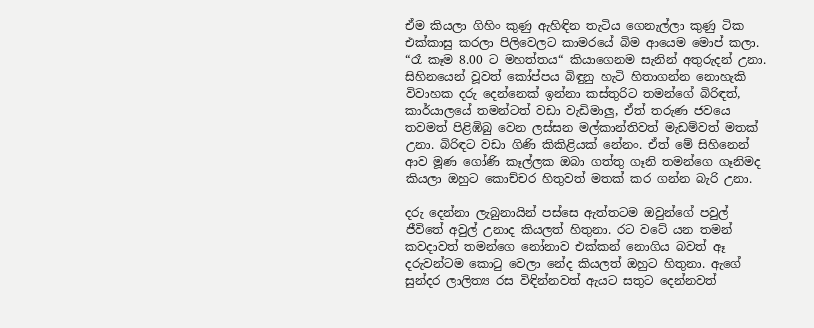ඒම කියලා ගිහිං කුණු ඇහිඳින තැටිය ගෙනැල්ලා කුණු ටික එක්කාසු කරලා පිලිවෙලට කාමරයේ බිම ආයෙම මොප් කලා. “රෑ කෑම 8.00 ට මහත්තය“ කියාගෙනම සැනින් අතුරුදන් උනා. සිහිනයෙන් වූවත් කෝප්පය බිඳුනු හැටි හිතාගන්න නොහැකි විවාහක දරු දෙන්නෙක් ඉන්නා කස්තුරිට තමන්ගේ බිරිඳත්, කාර්යාලයේ තමන්ටත් වඩා වැඩිමාලු, ඒත් තරුණ ජවයෙ තවමත් පිළිඹිබු වෙන ලස්සන මල්කාන්තිවත් මැඩම්වත් මතක් උනා. බිරිඳට වඩා ගිණි කිකිළියක් නේනං. ඒත් මේ සිහිනෙන් ආව මූණ ගෝණි කෑල්ලක ඔබා ගත්තු ගෑනි තමන්ගෙ ගෑනිමද කියලා ඔහුට කොච්චර හිතුවත් මතක් කර ගන්න බැරි උනා.

දරු දෙන්නා ලැබුනායින් පස්සෙ ඇත්තටම ඔවුන්ගේ පවුල් ජීවිතේ අවුල් උනාද කියලත් හිතුනා. රට වටේ යන තමන් කවදාවත් තමන්ගෙ නෝනාව එක්කන් නොගිය බවත් ඈ දරුවන්ටම කොටු වෙලා නේද කියලත් ඔහුට හිතුනා. ඇගේ සුන්දර ලාලිත්‍ය රස විඳින්නවත් ඇයට සතුට දෙන්නවත්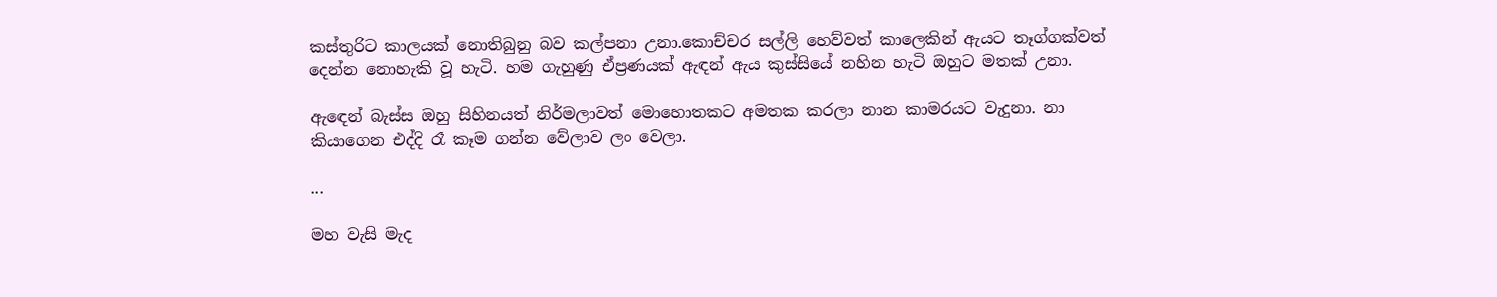කස්තුරිට කාලයක් නොතිබුනු බව කල්පනා උනා.කොච්චර සල්ලි හෙව්වත් කාලෙකින් ඇයට තෑග්ගක්වත් දෙන්න නොහැකි වූ හැටි. හම ගැහුණු ඒප්‍රණයක් ඇඳන් ඇය කුස්සියේ නහින හැටි ඔහුට මතක් උනා.

ඇඳෙන් බැස්ස ඔහු සිහිනයත් නිර්මලාවත් මොහොතකට අමතක කරලා නාන කාමරයට වැදුනා. නා කියාගෙන එද්දි රෑ කෑම ගන්න වේලාව ලං වෙලා.

...

මහ වැසි මැද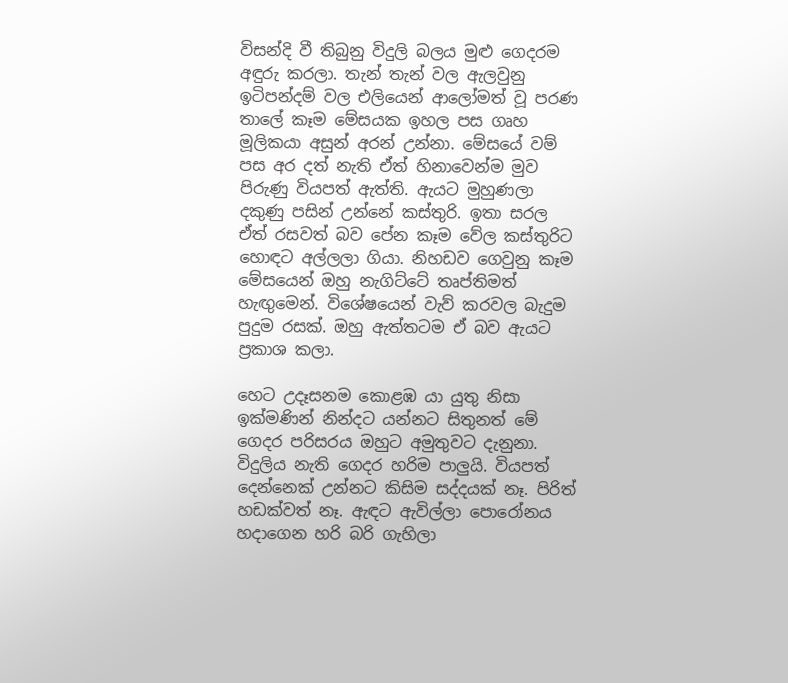විසන්දි වී තිබුනු විදුලි බලය මුළු ගෙදරම අඳුරු කරලා. තැන් තැන් වල ඇලවුනු ඉටිපන්දම් වල එලියෙන් ආලෝමත් වූ පරණ තාලේ කෑම මේසයක ඉහල පස ගෘහ මූලිකයා අසුන් අරන් උන්නා. මේසයේ වම් පස අර දත් නැති ඒත් හිනාවෙන්ම මුව පිරුණු වියපත් ඇත්ති. ඇයට මුහුණලා  දකුණු පසින් උන්නේ කස්තුරි. ඉතා සරල ඒත් රසවත් බව පේන කෑම වේල කස්තුරිට හොඳට අල්ලලා ගියා. නිහඩව ගෙවුනු කෑම මේසයෙන් ඔහු නැගිට්ටේ තෘප්තිමත් හැඟුමෙන්. විශේෂයෙන් වැව් කරවල බැදුම පුදුම රසක්. ඔහු ඇත්තටම ඒ බව ඇයට ප්‍රකාශ කලා.

හෙට උදෑසනම කොළඹ යා යුතු නිසා ඉක්මණින් නින්දට යන්නට සිතුනත් මේ ගෙදර පරිසරය ඔහුට අමුතුවට දැනුනා. විදුලිය නැති ගෙදර හරිම පාලුයි. වියපත් දෙන්නෙක් උන්නට කිසිම සද්දයක් නෑ. පිරිත් හඩක්වත් නෑ. ඇඳට ඇවිල්ලා පොරෝනය හදාගෙන හරි බරි ගැහිලා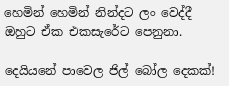හෙමින් හෙමින් නින්දට ලං වෙද්දී ඔහුට ඒක එකසැරේට පෙනුනා.

දෙයියනේ පාවෙල ජිල් බෝල දෙකක්!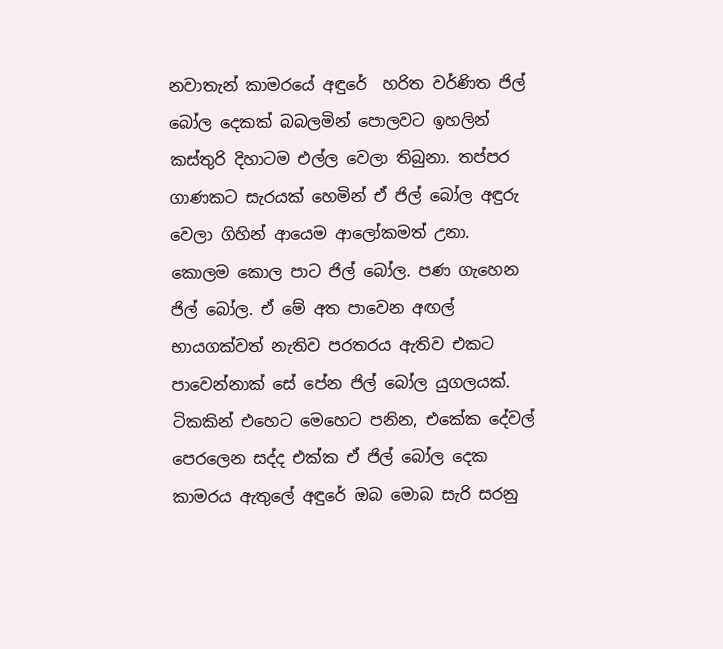නවාතැන් කාමරයේ අඳුරේ  හරිත වර්ණිත ජිල් බෝල දෙකක් බබලමින් පොලවට ඉහලින් කස්තුරි දිහාටම එල්ල වෙලා තිබුනා. තප්පර ගාණකට සැරයක් හෙමින් ඒ ජිල් බෝල අඳුරු වෙලා ගිහින් ආයෙම ආලෝකමත් උනා. කොලම කොල පාට ජිල් බෝල. පණ ගැහෙන ජිල් බෝල. ඒ මේ අත පාවෙන අඟල් භායගක්වත් නැතිව පරතරය ඇතිව එකට පාවෙන්නාක් සේ පේන ජිල් බෝල යුගලයක්. ටිකකින් එහෙට මෙහෙට පනින, එකේක දේවල් පෙරලෙන සද්ද එක්ක ඒ ජිල් බෝල දෙක කාමරය ඇතුලේ අඳුරේ ඔබ මොබ සැරි සරනු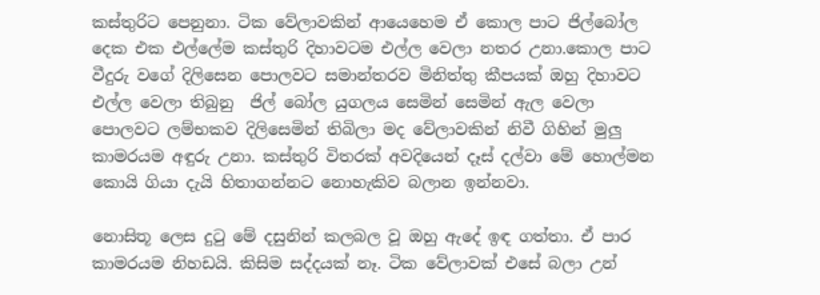කස්තුරිට පෙනුනා. ටික වේලාවකින් ආයෙහෙම ඒ කොල පාට ජිල්බෝල දෙක එක එල්ලේම කස්තුරි දිහාවටම එල්ල වෙලා නතර උනා.කොල පාට වීදුරු වගේ දිලිසෙන පොලවට සමාන්තරව මිනිත්තු කීපයක් ඔහු දිහාවට එල්ල වෙලා තිබුනු  ජිල් බෝල යුගලය සෙමින් සෙමින් ඇල වෙලා පොලවට ලම්භකව දිලිසෙමින් තිබිලා මද වේලාවකින් නිවී ගිහින් මුලු කාමරයම අඳුරු උනා. කස්තුරි විතරක් අවදියෙන් දෑස් දල්වා මේ හොල්මන කොයි ගියා දැයි හිතාගන්නට නොහැකිව බලාන ඉන්නවා.

නොසිතූ ලෙස දුටු මේ දසුනින් කලබල වූ ඔහු ඇදේ ඉඳ ගත්තා. ඒ පාර කාමරයම නිහඩයි. කිසිම සද්දයක් නෑ. ටික වේලාවක් එසේ බලා උන්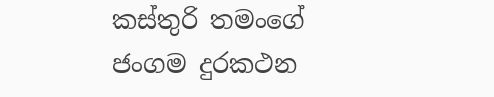කස්තුරි තමංගේ ජංගම දුරකථන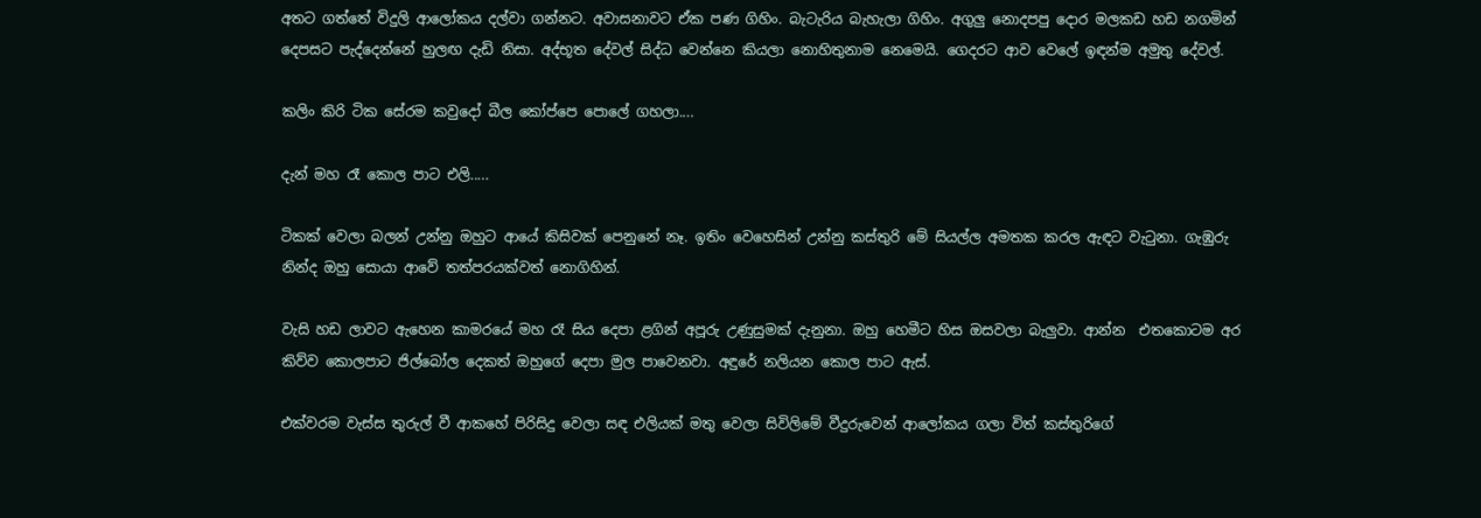අතට ගත්තේ විදුලි ආලෝකය දල්වා ගන්නට. අවාසනාවට ඒක පණ ගිහිං. බැටැරිය බැහැලා ගිහිං. අගුලු නොදපපු දොර මලකඩ හඩ නගමින් දෙපසට පැද්දෙන්නේ හුලඟ දැඩි නිසා. අද්භූත දේවල් සිද්ධ වෙන්නෙ කියලා නොහිතුනාම නෙමෙයි. ගෙදරට ආව වෙලේ ඉඳන්ම අමුතු දේවල්.

කලිං කිරි ටික සේරම කවුදෝ බීල කෝප්පෙ පොලේ ගහලා....

දැන් මහ රෑ කොල පාට එලි.....

ටිකක් වෙලා බලන් උන්නු ඔහුට ආයේ කිසිවක් පෙනුනේ නෑ. ඉතිං වෙහෙසින් උන්නු කස්තුරි මේ සියල්ල අමතක කරල ඇඳට වැටුනා. ගැඹුරු නින්ද ඔහු සොයා ආවේ තත්පරයක්වත් නොගිහින්.

වැසි හඩ ලාවට ඇහෙන කාමරයේ මහ රෑ සිය දෙපා ළගින් අපූරු උණුසුමක් දැනුනා. ඔහු හෙමීට හිස ඔසවලා බැලුවා. ආන්න  එතකොටම අර කිව්ව කොලපාට ජිල්බෝල දෙකත් ඔහුගේ දෙපා මුල පාවෙනවා. අඳුරේ නලියන කොල පාට ඇස්.

එක්වරම වැස්ස තුරුල් වී ආකහේ පිරිසිදු වෙලා සඳ එලියක් මතු වෙලා සිවිලිමේ වීදුරුවෙන් ආලෝකය ගලා විත් කස්තුරිගේ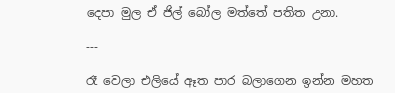දෙපා මුල ඒ ජිල් බෝල මත්තේ පතිත උනා.

---

රෑ වෙලා එලියේ ඈත පාර බලාගෙන ඉන්න මහත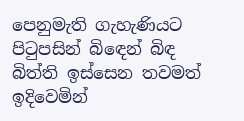පෙනුමැති ගැහැණියට පිටුපසින් බිඳෙන් බිඳ බිත්ති ඉස්සෙන තවමත් ඉදිවෙමින්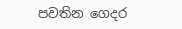පවතින ගෙදර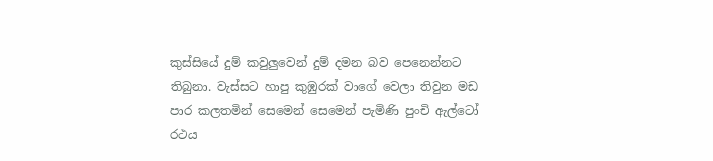කුස්සියේ දුම් කවුලුවෙන් දුම් දමන බව පෙනෙන්නට තිබුනා. වැස්සට හාපු කුඹුරක් වාගේ වෙලා තිවුන මඩ පාර කලතමින් සෙමෙන් සෙමෙන් පැමිණි පුංචි ඇල්ටෝ රථය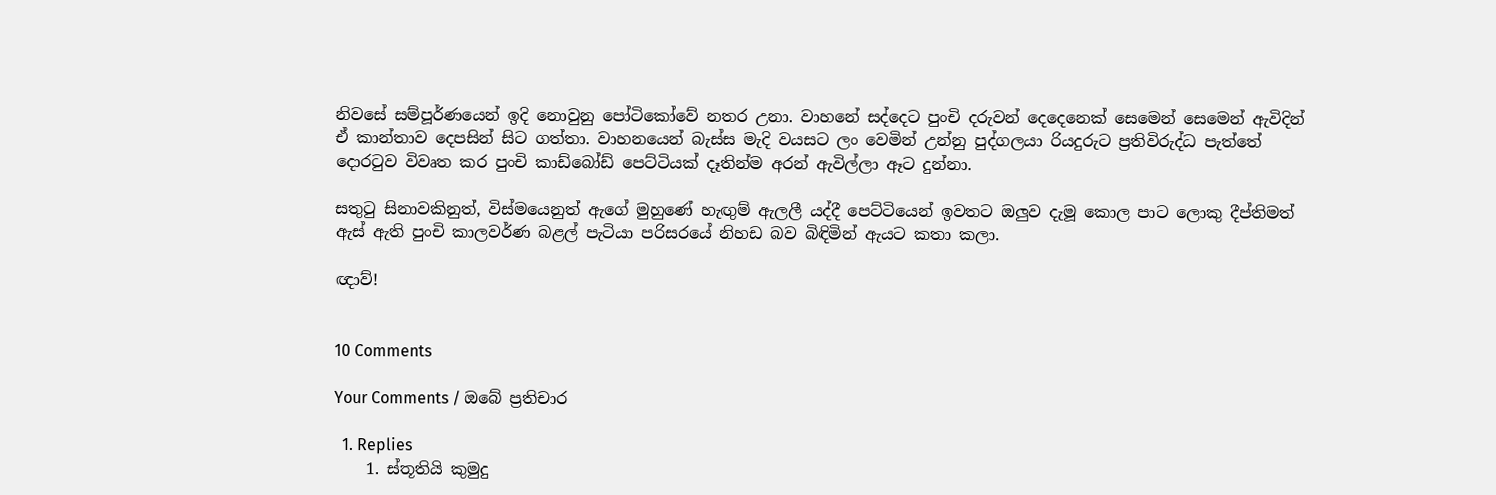නිවසේ සම්පූර්ණයෙන් ඉදි නොවුනු පෝටිකෝවේ නතර උනා. වාහනේ සද්දෙට පුංචි දරුවන් දෙදෙනෙක් සෙමෙන් සෙමෙන් ඇවිදින් ඒ කාන්තාව දෙපසින් සිට ගත්තා. වාහනයෙන් බැස්ස මැදි වයසට ලං වෙමින් උන්නු පුද්ගලයා රියදුරුට ප්‍රතිවිරුද්ධ පැත්තේ දොරටුව විවෘත කර පුංචි කාඩ්බෝඩ් පෙට්ටියක් දෑතින්ම අරන් ඇවිල්ලා ඈට දුන්නා.

සතුටු සිනාවකිනුත්, විස්මයෙනුත් ඇගේ මුහුණේ හැඟුම් ඇලලී යද්දී පෙට්ටියෙන් ඉවතට ඔලුව දැමූ කොල පාට ලොකු දීප්තිමත් ඇස් ඇති පුංචි කාලවර්ණ බළල් පැටියා පරිසරයේ නිහඩ බව බිඳිමින් ඇයට කතා කලා.

ඥාව්!


10 Comments

Your Comments / ඔබේ ප්‍රතිචාර

  1. Replies
    1. ස්තූතියි කුමුදු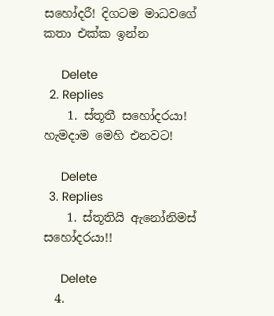සහෝදරී! දිගටම මාධවගේ කතා එක්ක ඉන්න

      Delete
  2. Replies
    1. ස්තූතී සහෝදරයා! හැමදාම මෙහි එනවට!

      Delete
  3. Replies
    1. ස්තූතියි ඇනෝනිමස් සහෝදරයා!!

      Delete
  4.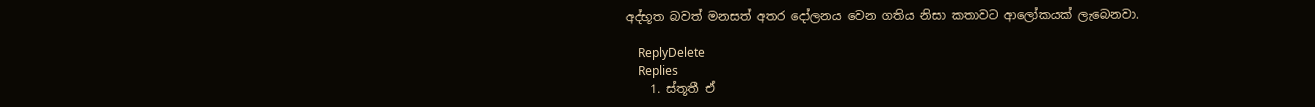අද්භූත බවත් මනසත් අතර දෝලනය වෙන ගතිය නිසා කතාවට ආලෝකයක් ලැබෙනවා.

    ReplyDelete
    Replies
    1. ස්තූතී ඒ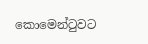කොමෙන්ටුවට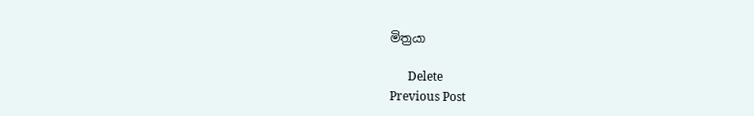මිත්‍රයා

      Delete
Previous Post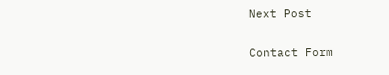Next Post

Contact Form